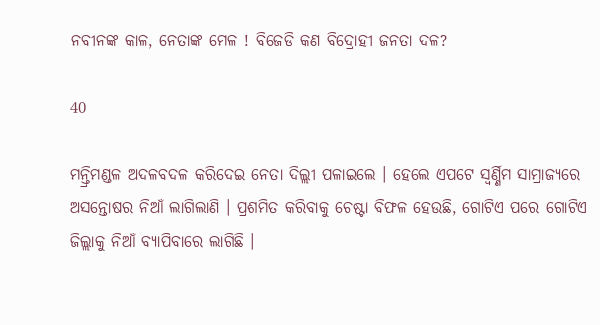ନବୀନଙ୍କ କାଳ, ନେତାଙ୍କ ମେଳ ! ବିଜେଡି କଣ ବିଦ୍ରୋହୀ ଜନତା ଦଳ?

40

ମନ୍ତ୍ରିମଣ୍ଡଳ ଅଦଳବଦଳ କରିଦେଇ ନେତା ଦିଲ୍ଲୀ ପଳାଇଲେ । ହେଲେ ଏପଟେ ସ୍ୱର୍ଣ୍ଣିମ ସାମ୍ରାଜ୍ୟରେ ଅସନ୍ତୋଷର ନିଆଁ ଲାଗିଲାଣି । ପ୍ରଶମିତ କରିବାକୁ ଚେଷ୍ଟା ବିଫଳ ହେଉଛି, ଗୋଟିଏ ପରେ ଗୋଟିଏ ଜିଲ୍ଲାକୁ ନିଆଁ ବ୍ୟାପିବାରେ ଲାଗିଛି ।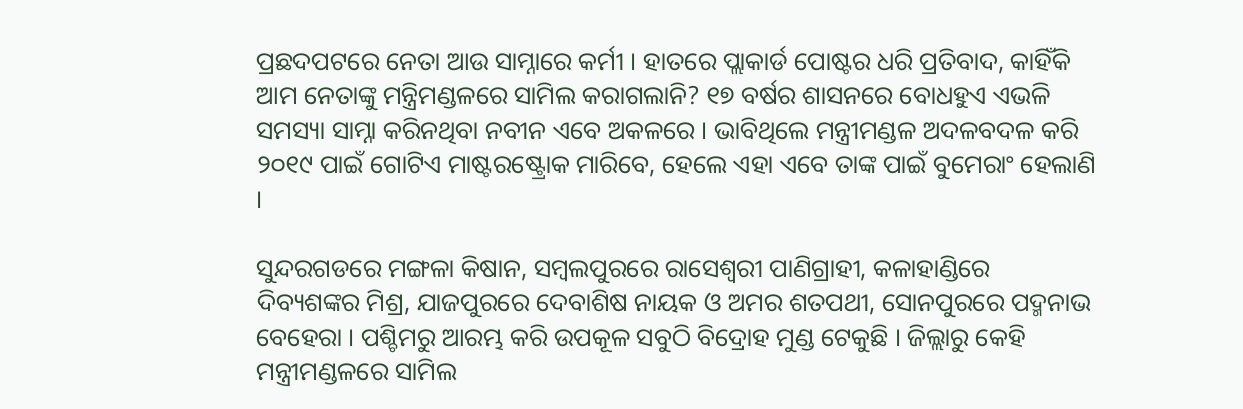ପ୍ରଛଦପଟରେ ନେତା ଆଉ ସାମ୍ନାରେ କର୍ମୀ । ହାତରେ ପ୍ଲାକାର୍ଡ ପୋଷ୍ଟର ଧରି ପ୍ରତିବାଦ, କାହିଁକି ଆମ ନେତାଙ୍କୁ ମନ୍ତ୍ରିମଣ୍ଡଳରେ ସାମିଲ କରାଗଲାନି? ୧୭ ବର୍ଷର ଶାସନରେ ବୋଧହୁଏ ଏଭଳି ସମସ୍ୟା ସାମ୍ନା କରିନଥିବା ନବୀନ ଏବେ ଅକଳରେ । ଭାବିଥିଲେ ମନ୍ତ୍ରୀମଣ୍ଡଳ ଅଦଳବଦଳ କରି ୨୦୧୯ ପାଇଁ ଗୋଟିଏ ମାଷ୍ଟରଷ୍ଟ୍ରୋକ ମାରିବେ, ହେଲେ ଏହା ଏବେ ତାଙ୍କ ପାଇଁ ବୁମେରାଂ ହେଲାଣି ।

ସୁନ୍ଦରଗଡରେ ମଙ୍ଗଳା କିଷାନ, ସମ୍ବଲପୁରରେ ରାସେଶ୍ୱରୀ ପାଣିଗ୍ରାହୀ, କଳାହାଣ୍ଡିରେ ଦିବ୍ୟଶଙ୍କର ମିଶ୍ର, ଯାଜପୁରରେ ଦେବାଶିଷ ନାୟକ ଓ ଅମର ଶତପଥୀ, ସୋନପୁରରେ ପଦ୍ମନାଭ ବେହେରା । ପଶ୍ଚିମରୁ ଆରମ୍ଭ କରି ଉପକୂଳ ସବୁଠି ବିଦ୍ରୋହ ମୁଣ୍ଡ ଟେକୁଛି । ଜିଲ୍ଲାରୁ କେହି ମନ୍ତ୍ରୀମଣ୍ଡଳରେ ସାମିଲ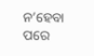ନ’ହେବା ପରେ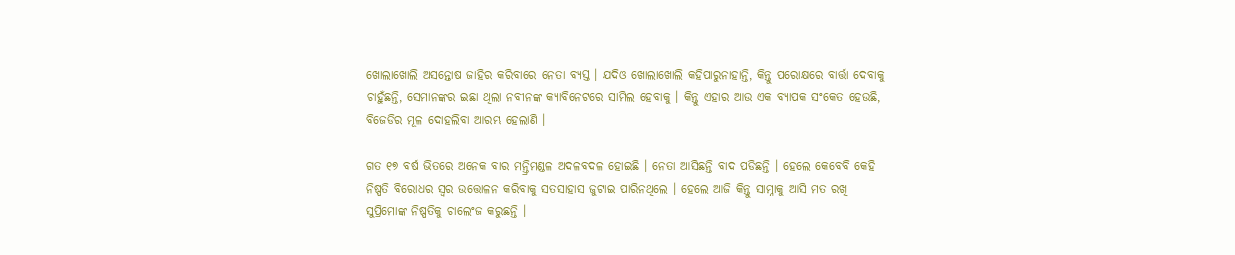ଖୋଲାଖୋଲି ଅସନ୍ତୋଷ ଜାହିର କରିବାରେ ନେତା ବ୍ୟସ୍ତ । ଯଦିଓ ଖୋଲାଖୋଲି କହିପାରୁନାହାନ୍ତି, କିନ୍ତୁ ପରୋକ୍ଷରେ ବାର୍ତ୍ତା ଦେବାକୁ ଚାହୁଁଛନ୍ତି, ସେମାନଙ୍କର ଇଛା ଥିଲା ନବୀନଙ୍କ କ୍ୟାବିନେଟରେ ସାମିଲ ହେବାକୁ । କିନ୍ତୁ ଏହାର ଆଉ ଏକ ବ୍ୟାପକ ସଂକେତ ହେଉଛି, ବିଜେଡିର ମୂଳ ଦୋହଲିବା ଆରମ୍ଭ ହେଲାଣି ।

ଗତ ୧୭ ବର୍ଷ ଭିତରେ ଅନେକ ବାର ମନ୍ତ୍ରିମଣ୍ଡଳ ଅଦଳବଦଳ ହୋଇଛି । ନେତା ଆସିଛନ୍ତି ବାଦ ପଡିଛନ୍ତି । ହେଲେ କେବେବି କେହି ନିଷ୍ପତି ବିରୋଧର ସ୍ୱର ଉତ୍ତୋଳନ କରିବାକୁ ସତସାହାସ ଜୁଟାଇ ପାରିନଥିଲେ । ହେଲେ ଆଜି କିନ୍ତୁ ସାମ୍ନାକୁ ଆସି ମତ ରଖି ସୁପ୍ରିମୋଙ୍କ ନିଷ୍ପତିକୁ ଚାଲେଂଜ କରୁଛନ୍ତି ।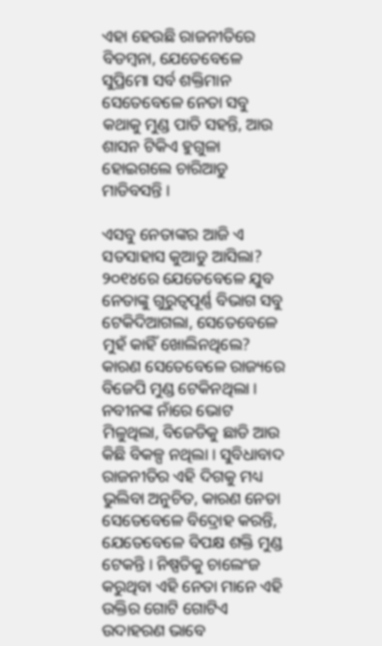ଏହା ହେଉଛି ରାଜନୀତିରେ ବିଡମ୍ବନା, ଯେତେବେଳେ ସୁପ୍ରିମୋ ସର୍ବ ଶକ୍ତିମାନ ସେତେବେଳେ ନେତା ସବୁ କଥାକୁ ମୁଣ୍ଡ ପାତି ସହନ୍ତି, ଆଉ ଶାସନ ଟିକିଏ ହୁଗୁଳା ହୋଇଗଲେ ଚାରିଆଡୁ ମାଡିବସନ୍ତି ।

ଏସବୁ ନେତାଙ୍କର ଆଜି ଏ ସତସାହାସ କୁଆଡୁ ଆସିଲା? ୨୦୧୪ରେ ଯେତେବେଳେ ଯୁବ ନେତାଙ୍କୁ ଗୁରୁତ୍ୱପୂର୍ଣ୍ଣ ବିଭାଗ ସବୁ ଟେକିଦିଆଗଲା, ସେତେବେଳେ ମୁହଁ କାହିଁ ଖୋଲିନଥିଲେ? କାରଣ ସେତେବେଳେ ରାଜ୍ୟରେ ବିଜେପି ମୁଣ୍ଡ ଟେକିନଥିଲା । ନବୀନଙ୍କ ନାଁରେ ଭୋଟ ମିଳୁଥିଲା, ବିଜେଡିକୁ ଛାଡି ଆଉ କିଛି ବିକଳ୍ପ ନଥିଲା । ସୁବିଧାବାଦ ରାଜନୀତିର ଏହି ଦିଗକୁ ମଧ୍ୟ ଭୁଲିବା ଅନୁଚିତ, କାରଣ ନେତା ସେତେବେଳେ ବିଦ୍ରୋହ କରନ୍ତି, ଯେତେବେଳେ ବିପକ୍ଷ ଶକ୍ତି ମୁଣ୍ଡ ଟେକନ୍ତି । ନିଷ୍ପତିକୁ ଚାଲେଂଜ କରୁଥିବା ଏହି ନେତା ମାନେ ଏହି ଉକ୍ତିର ଗୋଟି ଗୋଟିଏ ଉଦାହରଣ ଭାବେ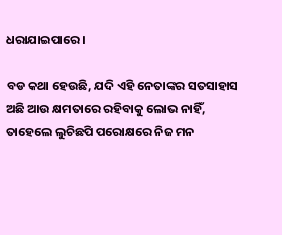ଧରାଯାଇପାରେ ।

ବଡ କଥା ହେଉଛି, ଯଦି ଏହି ନେତାଙ୍କର ସତସାହାସ ଅଛି ଆଉ କ୍ଷମତାରେ ରହିବାକୁ ଲୋଭ ନାହିଁ, ତାହେଲେ ଲୁଚିଛପି ପରୋକ୍ଷରେ ନିଜ ମନ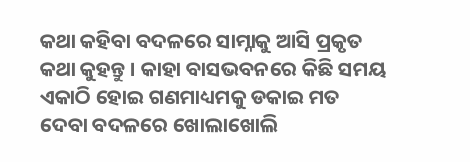କଥା କହିବା ବଦଳରେ ସାମ୍ନାକୁ ଆସି ପ୍ରକୃତ କଥା କୁହନ୍ତୁ । କାହା ବାସଭବନରେ କିଛି ସମୟ ଏକାଠି ହୋଇ ଗଣମାଧ୍ୟମକୁ ଡକାଇ ମତ ଦେବା ବଦଳରେ ଖୋଲାଖୋଲି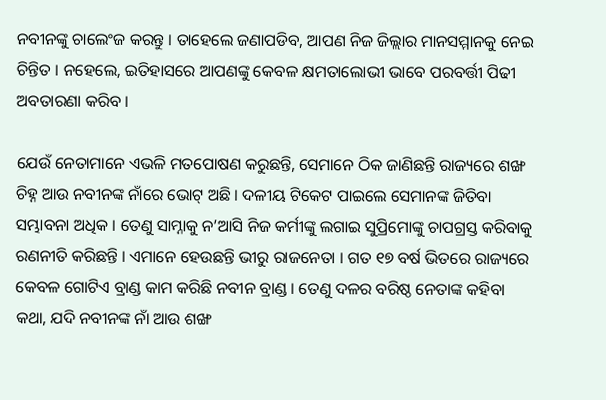ନବୀନଙ୍କୁ ଚାଲେଂଜ କରନ୍ତୁ । ତାହେଲେ ଜଣାପଡିବ, ଆପଣ ନିଜ ଜିଲ୍ଲାର ମାନସମ୍ମାନକୁ ନେଇ ଚିନ୍ତିତ । ନହେଲେ, ଇତିହାସରେ ଆପଣଙ୍କୁ କେବଳ କ୍ଷମତାଲୋଭୀ ଭାବେ ପରବର୍ତ୍ତୀ ପିଢୀ ଅବତାରଣା କରିବ ।

ଯେଉଁ ନେତାମାନେ ଏଭଳି ମତପୋଷଣ କରୁଛନ୍ତି, ସେମାନେ ଠିକ ଜାଣିଛନ୍ତି ରାଜ୍ୟରେ ଶଙ୍ଖ ଚିହ୍ନ ଆଉ ନବୀନଙ୍କ ନାଁରେ ଭୋଟ୍ ଅଛି । ଦଳୀୟ ଟିକେଟ ପାଇଲେ ସେମାନଙ୍କ ଜିତିବା ସମ୍ଭାବନା ଅଧିକ । ତେଣୁ ସାମ୍ନାକୁ ନ’ଆସି ନିଜ କର୍ମୀଙ୍କୁ ଲଗାଇ ସୁପ୍ରିମୋଙ୍କୁ ଚାପଗ୍ରସ୍ତ କରିବାକୁ ରଣନୀତି କରିଛନ୍ତି । ଏମାନେ ହେଉଛନ୍ତି ଭୀରୁ ରାଜନେତା । ଗତ ୧୭ ବର୍ଷ ଭିତରେ ରାଜ୍ୟରେ କେବଳ ଗୋଟିଏ ବ୍ରାଣ୍ଡ କାମ କରିଛି ନବୀନ ବ୍ରାଣ୍ଡ । ତେଣୁ ଦଳର ବରିଷ୍ଠ ନେତାଙ୍କ କହିବା କଥା, ଯଦି ନବୀନଙ୍କ ନାଁ ଆଉ ଶଙ୍ଖ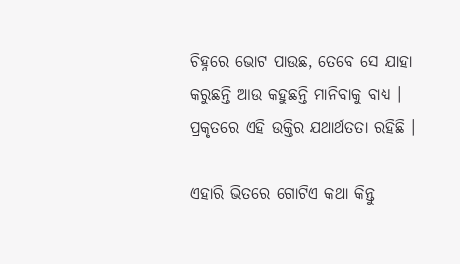ଚିହ୍ନରେ ଭୋଟ ପାଉଛ, ତେବେ ସେ ଯାହା କରୁଛନ୍ତି ଆଉ କହୁଛନ୍ତି ମାନିବାକୁ ବାଧ୍ୟ । ପ୍ରକୃତରେ ଏହି ଉକ୍ତିର ଯଥାର୍ଥତତା ରହିଛି ।

ଏହାରି ଭିତରେ ଗୋଟିଏ କଥା କିନ୍ତୁ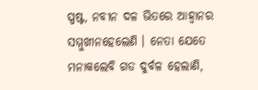ସ୍ପଷ୍ଟ, ନବୀନ ଦଳ ଭିତରେ ଆହ୍ୱାନର ସମ୍ମୁଖୀନହେଲେଣି । ନେତା ଯେତେ ମନାକଲେବି ଗଡ ଦୁର୍ବଳ ହେଲାଣି,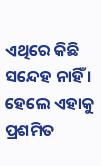ଏଥିରେ କିଛି ସନ୍ଦେହ ନାହିଁ । ହେଲେ ଏହାକୁ ପ୍ରଶମିତ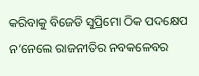କରିବାକୁ ବିଜେଡି ସୁପ୍ରିମୋ ଠିକ ପଦକ୍ଷେପ ନ’ନେଲେ ରାଜନୀତିର ନବକଳେବର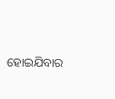ହୋଇଯିବାର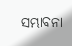ସମ୍ଭାବନା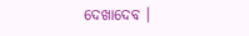ଦେଖାଦେବ ।